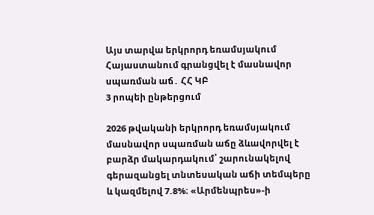Այս տարվա երկրորդ եռամսյակում Հայաստանում գրանցվել է մասնավոր սպառման աճ․ ՀՀ ԿԲ
3 րոպեի ընթերցում

2026 թվականի երկրորդ եռամսյակում մասնավոր սպառման աճը ձևավորվել է բարձր մակարդակում՝ շարունակելով գերազանցել տնտեսական աճի տեմպերը և կազմելով 7.8%։ «Արմենպրես»-ի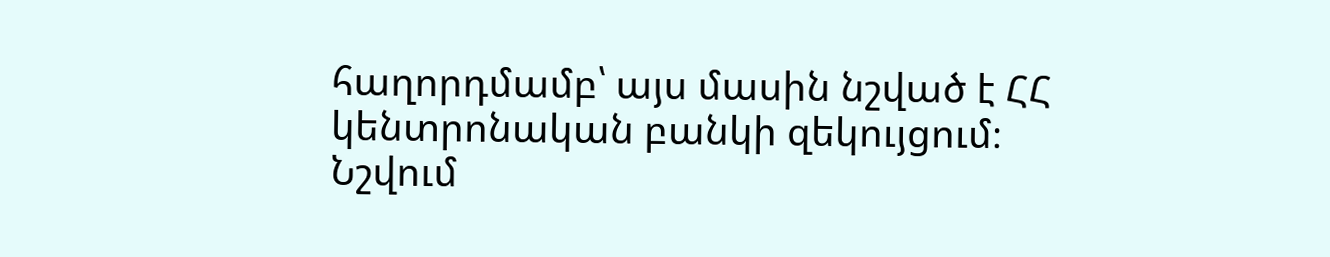հաղորդմամբ՝ այս մասին նշված է ՀՀ կենտրոնական բանկի զեկույցում։
Նշվում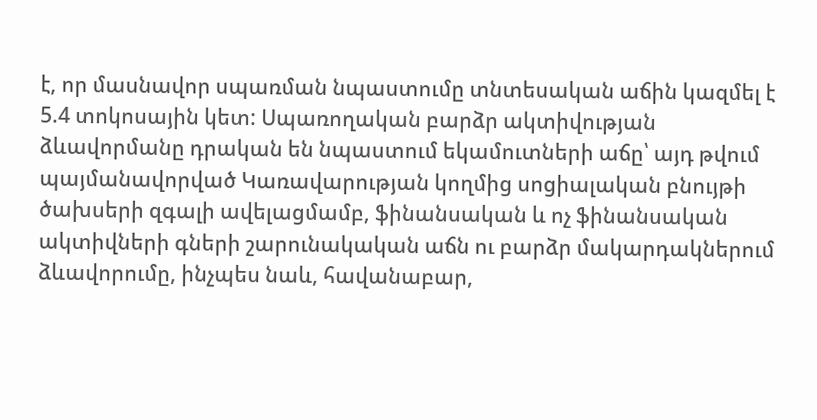է, որ մասնավոր սպառման նպաստումը տնտեսական աճին կազմել է 5.4 տոկոսային կետ: Սպառողական բարձր ակտիվության ձևավորմանը դրական են նպաստում եկամուտների աճը՝ այդ թվում պայմանավորված Կառավարության կողմից սոցիալական բնույթի ծախսերի զգալի ավելացմամբ, ֆինանսական և ոչ ֆինանսական ակտիվների գների շարունակական աճն ու բարձր մակարդակներում ձևավորումը, ինչպես նաև, հավանաբար,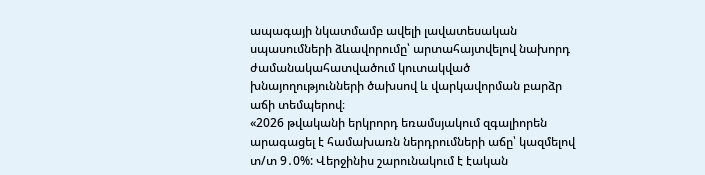ապագայի նկատմամբ ավելի լավատեսական սպասումների ձևավորումը՝ արտահայտվելով նախորդ ժամանակահատվածում կուտակված խնայողությունների ծախսով և վարկավորման բարձր աճի տեմպերով։
«2026 թվականի երկրորդ եռամսյակում զգալիորեն արագացել է համախառն ներդրումների աճը՝ կազմելով տ/տ 9․0%: Վերջինիս շարունակում է էական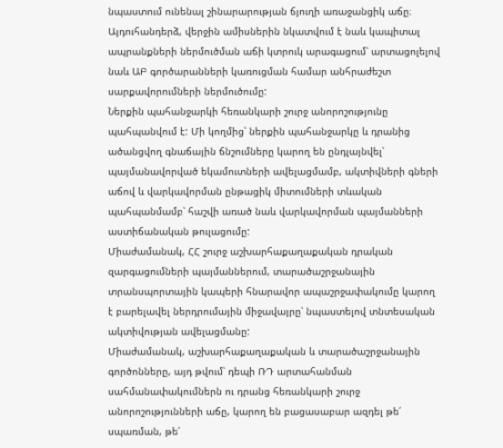նպաստում ունենալ շինարարության ճյուղի առաջանցիկ աճը։ Այդուհանդերձ, վերջին ամիսներին նկատվում է նաև կապիտալ ապրանքների ներմուծման աճի կտրուկ արագացում՝ արտացոլելով նաև ԱԲ գործարանների կառուցման համար անհրաժեշտ սարքավորումների ներմուծումը:
Ներքին պահանջարկի հեռանկարի շուրջ անորոշությունը պահպանվում է: Մի կողմից՝ ներքին պահանջարկը և դրանից ածանցվող գնաճային ճնշումները կարող են ընդլայնվել՝ պայմանավորված եկամուտների ավելացմամբ, ակտիվների գների աճով և վարկավորման ընթացիկ միտումների տևական պահպանմամբ՝ հաշվի առած նաև վարկավորման պայմանների աստիճանական թուլացումը:
Միաժամանակ, ՀՀ շուրջ աշխարհաքաղաքական դրական զարգացումների պայմաններում, տարածաշրջանային տրանսպորտային կապերի հնարավոր ապաշրջափակումը կարող է բարելավել ներդրումային միջավայրը՝ նպաստելով տնտեսական ակտիվության ավելացմանը:
Միաժամանակ, աշխարհաքաղաքական և տարածաշրջանային գործոնները, այդ թվում՝ դեպի ՌԴ արտահանման սահմանափակումներն ու դրանց հեռանկարի շուրջ անորոշությունների աճը, կարող են բացասաբար ազդել թե՛ սպառման, թե՛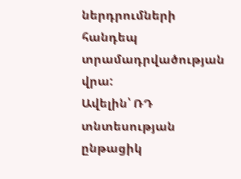ներդրումների հանդեպ տրամադրվածության վրա:
Ավելին՝ ՌԴ տնտեսության ընթացիկ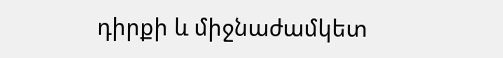դիրքի և միջնաժամկետ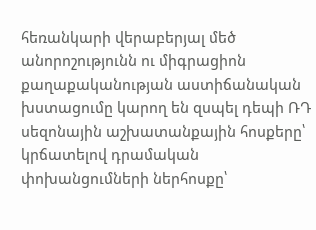հեռանկարի վերաբերյալ մեծ անորոշությունն ու միգրացիոն քաղաքականության աստիճանական խստացումը կարող են զսպել դեպի ՌԴ սեզոնային աշխատանքային հոսքերը՝ կրճատելով դրամական փոխանցումների ներհոսքը՝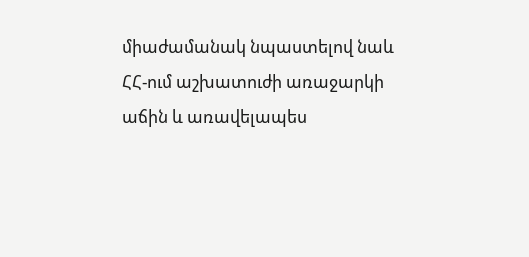միաժամանակ նպաստելով նաև ՀՀ-ում աշխատուժի առաջարկի աճին և առավելապես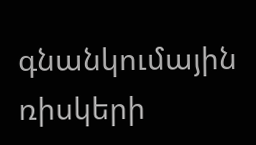գնանկումային ռիսկերի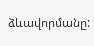ձևավորմանը: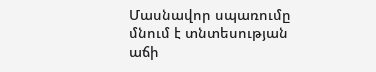Մասնավոր սպառումը մնում է տնտեսության աճի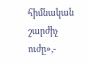հիմնական շարժիչ ուժը»,-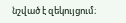նշված է զեկույցում։